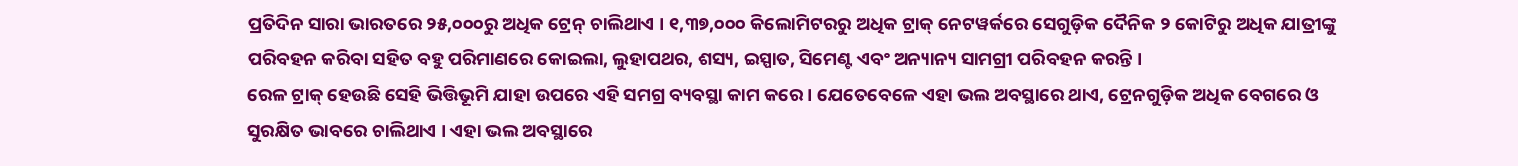ପ୍ରତିଦିନ ସାରା ଭାରତରେ ୨୫,୦୦୦ରୁ ଅଧିକ ଟ୍ରେନ୍ ଚାଲିଥାଏ । ୧,୩୭,୦୦୦ କିଲୋମିଟରରୁ ଅଧିକ ଟ୍ରାକ୍ ନେଟୱର୍କରେ ସେଗୁଡ଼ିକ ଦୈନିକ ୨ କୋଟିରୁ ଅଧିକ ଯାତ୍ରୀଙ୍କୁ ପରିବହନ କରିବା ସହିତ ବହୁ ପରିମାଣରେ କୋଇଲା, ଲୁହାପଥର, ଶସ୍ୟ, ଇସ୍ପାତ, ସିମେଣ୍ଟ ଏବଂ ଅନ୍ୟାନ୍ୟ ସାମଗ୍ରୀ ପରିବହନ କରନ୍ତି ।
ରେଳ ଟ୍ରାକ୍ ହେଉଛି ସେହି ଭିତ୍ତିଭୂମି ଯାହା ଉପରେ ଏହି ସମଗ୍ର ବ୍ୟବସ୍ଥା କାମ କରେ । ଯେତେବେଳେ ଏହା ଭଲ ଅବସ୍ଥାରେ ଥାଏ, ଟ୍ରେନଗୁଡ଼ିକ ଅଧିକ ବେଗରେ ଓ ସୁରକ୍ଷିତ ଭାବରେ ଚାଲିଥାଏ । ଏହା ଭଲ ଅବସ୍ଥାରେ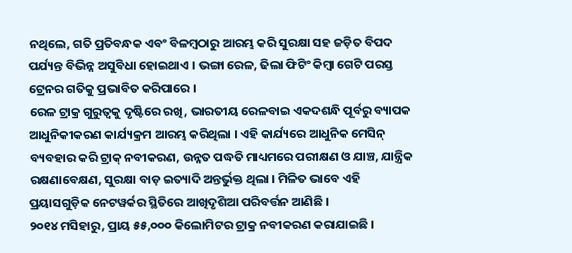ନଥିଲେ, ଗତି ପ୍ରତିବନ୍ଧକ ଏବଂ ବିଳମ୍ବଠାରୁ ଆରମ୍ଭ କରି ସୁରକ୍ଷା ସହ ଜଡ଼ିତ ବିପଦ ପର୍ଯ୍ୟନ୍ତ ବିଭିନ୍ନ ଅସୁବିଧା ହୋଇଥାଏ । ଭଙ୍ଗା ରେଳ, ଢିଲା ଫିଟିଂ କିମ୍ବା ଗେଟି ପରସ୍ତ ଟ୍ରେନର ଗତିକୁ ପ୍ରଭାବିତ କରିପାରେ ।
ରେଳ ଟ୍ରାକ୍ର ଗୁରୁତ୍ୱକୁ ଦୃଷ୍ଟିରେ ରଖି, ଭାରତୀୟ ରେଳବାଇ ଏକଦଶନ୍ଧି ପୂର୍ବରୁ ବ୍ୟାପକ ଆଧୁନିକୀକରଣ କାର୍ଯ୍ୟକ୍ରମ ଆରମ୍ଭ କରିଥିଲା । ଏହି କାର୍ଯ୍ୟରେ ଆଧୁନିକ ମେସିନ୍ ବ୍ୟବହାର କରି ଟ୍ରାକ୍ ନବୀକରଣ, ଉନ୍ନତ ପଦ୍ଧତି ମାଧ୍ୟମରେ ପରୀକ୍ଷଣ ଓ ଯାଞ୍ଚ, ଯାନ୍ତ୍ରିକ ରକ୍ଷଣାବେକ୍ଷଣ, ସୁରକ୍ଷା ବାଡ଼ ଇତ୍ୟାଦି ଅନ୍ତର୍ଭୁକ୍ତ ଥିଲା । ମିଳିତ ଭାବେ ଏହି ପ୍ରୟାସଗୁଡ଼ିକ ନେଟୱର୍କର ସ୍ଥିତିରେ ଆଖିଦୃଶିଆ ପରିବର୍ତ୍ତନ ଆଣିଛି ।
୨୦୧୪ ମସିହାରୁ, ପ୍ରାୟ ୫୫,୦୦୦ କିଲୋମିଟର ଟ୍ରାକ୍ର ନବୀକରଣ କରାଯାଇଛି ।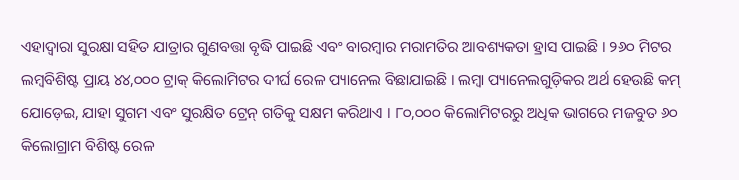ଏହାଦ୍ୱାରା ସୁରକ୍ଷା ସହିତ ଯାତ୍ରାର ଗୁଣବତ୍ତା ବୃଦ୍ଧି ପାଇଛି ଏବଂ ବାରମ୍ବାର ମରାମତିର ଆବଶ୍ୟକତା ହ୍ରାସ ପାଇଛି । ୨୬୦ ମିଟର ଲମ୍ବବିଶିଷ୍ଟ ପ୍ରାୟ ୪୪,୦୦୦ ଟ୍ରାକ୍ କିଲୋମିଟର ଦୀର୍ଘ ରେଳ ପ୍ୟାନେଲ ବିଛାଯାଇଛି । ଲମ୍ବା ପ୍ୟାନେଲଗୁଡ଼ିକର ଅର୍ଥ ହେଉଛି କମ୍ ଯୋଡ଼େଇ, ଯାହା ସୁଗମ ଏବଂ ସୁରକ୍ଷିତ ଟ୍ରେନ୍ ଗତିକୁ ସକ୍ଷମ କରିଥାଏ । ୮୦,୦୦୦ କିଲୋମିଟରରୁ ଅଧିକ ଭାଗରେ ମଜବୁତ ୬୦ କିଲୋଗ୍ରାମ ବିଶିଷ୍ଟ ରେଳ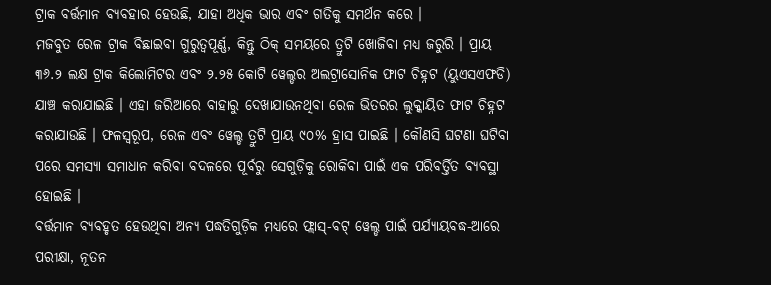ଟ୍ରାକ ବର୍ତ୍ତମାନ ବ୍ୟବହାର ହେଉଛି, ଯାହା ଅଧିକ ଭାର ଏବଂ ଗତିକୁ ସମର୍ଥନ କରେ ।
ମଜବୁତ ରେଳ ଟ୍ରାକ ବିଛାଇବା ଗୁରୁତ୍ୱପୂର୍ଣ୍ଣ, କିନ୍ତୁ ଠିକ୍ ସମୟରେ ତ୍ରୁଟି ଖୋଜିବା ମଧ୍ୟ ଜରୁରି । ପ୍ରାୟ ୩୬.୨ ଲକ୍ଷ ଟ୍ରାକ କିଲୋମିଟର ଏବଂ ୨.୨୫ କୋଟି ୱେଲ୍ଡର ଅଲଟ୍ରାସୋନିକ ଫାଟ ଚିହ୍ନଟ (ୟୁଏସଏଫଡି) ଯାଞ୍ଚ କରାଯାଇଛି । ଏହା ଜରିଆରେ ବାହାରୁ ଦେଖାଯାଉନଥିବା ରେଳ ଭିତରର ଲୁକ୍କାୟିତ ଫାଟ ଚିହ୍ନଟ କରାଯାଉଛି । ଫଳସ୍ୱରୂପ, ରେଳ ଏବଂ ୱେଲ୍ଡ ତ୍ରୁଟି ପ୍ରାୟ ୯୦% ହ୍ରାସ ପାଇଛି । କୌଣସି ଘଟଣା ଘଟିବା ପରେ ସମସ୍ୟା ସମାଧାନ କରିବା ବଦଳରେ ପୂର୍ବରୁ ସେଗୁଡ଼ିକୁ ରୋକିବା ପାଇଁ ଏକ ପରିବର୍ତ୍ତିତ ବ୍ୟବସ୍ଥା ହୋଇଛି ।
ବର୍ତ୍ତମାନ ବ୍ୟବହୃତ ହେଉଥିବା ଅନ୍ୟ ପଦ୍ଧତିଗୁଡ଼ିକ ମଧ୍ୟରେ ଫ୍ଲାସ୍-ବଟ୍ ୱେଲ୍ଡ ପାଇଁ ପର୍ଯ୍ୟାୟବଦ୍ଧ-ଆରେ ପରୀକ୍ଷା, ନୂତନ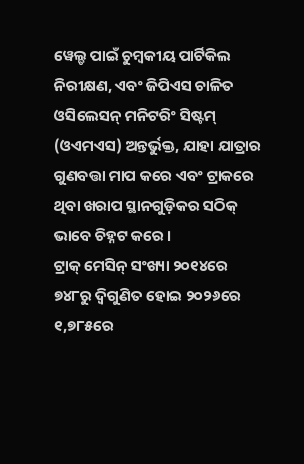ୱେଲ୍ଡ ପାଇଁ ଚୁମ୍ବକୀୟ ପାର୍ଟିକିଲ ନିରୀକ୍ଷଣ, ଏବଂ ଜିପିଏସ ଚାଳିତ ଓସିଲେସନ୍ ମନିଟରିଂ ସିଷ୍ଟମ୍ (ଓଏମଏସ) ଅନ୍ତର୍ଭୁକ୍ତ, ଯାହା ଯାତ୍ରାର ଗୁଣବତ୍ତା ମାପ କରେ ଏବଂ ଟ୍ରାକରେ ଥିବା ଖରାପ ସ୍ଥାନଗୁଡ଼ିକର ସଠିକ୍ ଭାବେ ଚିହ୍ନଟ କରେ ।
ଟ୍ରାକ୍ ମେସିନ୍ ସଂଖ୍ୟା ୨୦୧୪ରେ ୭୪୮ରୁ ଦ୍ୱିଗୁଣିତ ହୋଇ ୨୦୨୬ରେ ୧,୭୮୫ରେ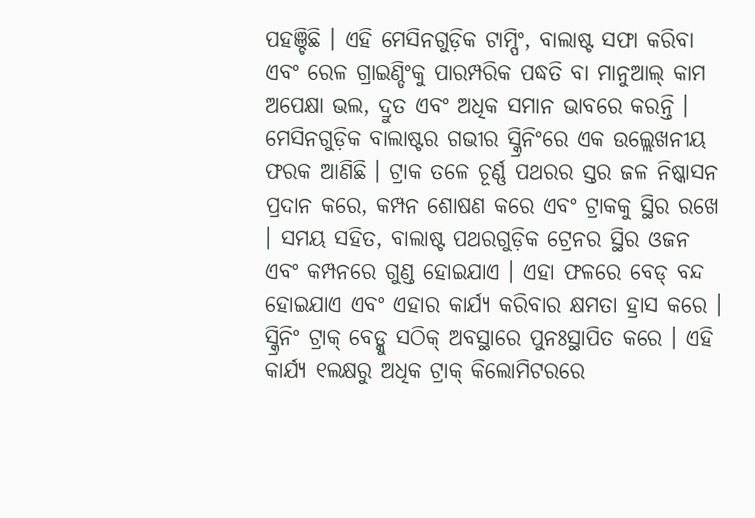ପହଞ୍ଚିଛି । ଏହି ମେସିନଗୁଡ଼ିକ ଟାମ୍ପିଂ, ବାଲାଷ୍ଟ ସଫା କରିବା ଏବଂ ରେଳ ଗ୍ରାଇଣ୍ଡିଂକୁ ପାରମ୍ପରିକ ପଦ୍ଧତି ବା ମାନୁଆଲ୍ କାମ ଅପେକ୍ଷା ଭଲ, ଦ୍ରୁତ ଏବଂ ଅଧିକ ସମାନ ଭାବରେ କରନ୍ତି । ମେସିନଗୁଡ଼ିକ ବାଲାଷ୍ଟର ଗଭୀର ସ୍କ୍ରିନିଂରେ ଏକ ଉଲ୍ଲେଖନୀୟ ଫରକ ଆଣିଛି । ଟ୍ରାକ ତଳେ ଚୂର୍ଣ୍ଣ ପଥରର ସ୍ତର ଜଳ ନିଷ୍କାସନ ପ୍ରଦାନ କରେ, କମ୍ପନ ଶୋଷଣ କରେ ଏବଂ ଟ୍ରାକକୁ ସ୍ଥିର ରଖେ । ସମୟ ସହିତ, ବାଲାଷ୍ଟ ପଥରଗୁଡ଼ିକ ଟ୍ରେନର ସ୍ଥିର ଓଜନ ଏବଂ କମ୍ପନରେ ଗୁଣ୍ଡ ହୋଇଯାଏ । ଏହା ଫଳରେ ବେଡ୍ ବନ୍ଦ ହୋଇଯାଏ ଏବଂ ଏହାର କାର୍ଯ୍ୟ କରିବାର କ୍ଷମତା ହ୍ରାସ କରେ । ସ୍କ୍ରିନିଂ ଟ୍ରାକ୍ ବେଡ୍କୁ ସଠିକ୍ ଅବସ୍ଥାରେ ପୁନଃସ୍ଥାପିତ କରେ । ଏହି କାର୍ଯ୍ୟ ୧ଲକ୍ଷରୁ ଅଧିକ ଟ୍ରାକ୍ କିଲୋମିଟରରେ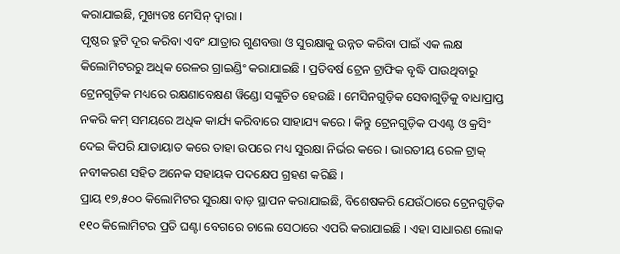କରାଯାଇଛି, ମୁଖ୍ୟତଃ ମେସିନ୍ ଦ୍ୱାରା ।
ପୃଷ୍ଠର ତ୍ରୁଟି ଦୂର କରିବା ଏବଂ ଯାତ୍ରାର ଗୁଣବତ୍ତା ଓ ସୁରକ୍ଷାକୁ ଉନ୍ନତ କରିବା ପାଇଁ ଏକ ଲକ୍ଷ କିଲୋମିଟରରୁ ଅଧିକ ରେଳର ଗ୍ରାଇଣ୍ଡିଂ କରାଯାଇଛି । ପ୍ରତିବର୍ଷ ଟ୍ରେନ ଟ୍ରାଫିକ ବୃଦ୍ଧି ପାଉଥିବାରୁ ଟ୍ରେନଗୁଡ଼ିକ ମଧ୍ୟରେ ରକ୍ଷଣାବେକ୍ଷଣ ୱିଣ୍ଡୋ ସଙ୍କୁଚିତ ହେଉଛି । ମେସିନଗୁଡ଼ିକ ସେବାଗୁଡ଼ିକୁ ବାଧାପ୍ରାପ୍ତ ନକରି କମ୍ ସମୟରେ ଅଧିକ କାର୍ଯ୍ୟ କରିବାରେ ସାହାଯ୍ୟ କରେ । କିନ୍ତୁ ଟ୍ରେନଗୁଡ଼ିକ ପଏଣ୍ଟ ଓ କ୍ରସିଂ ଦେଇ କିପରି ଯାତାୟାତ କରେ ତାହା ଉପରେ ମଧ୍ୟ ସୁରକ୍ଷା ନିର୍ଭର କରେ । ଭାରତୀୟ ରେଳ ଟ୍ରାକ୍ ନବୀକରଣ ସହିତ ଅନେକ ସହାୟକ ପଦକ୍ଷେପ ଗ୍ରହଣ କରିଛି ।
ପ୍ରାୟ ୧୭,୫୦୦ କିଲୋମିଟର ସୁରକ୍ଷା ବାଡ଼ ସ୍ଥାପନ କରାଯାଇଛି, ବିଶେଷକରି ଯେଉଁଠାରେ ଟ୍ରେନଗୁଡ଼ିକ ୧୧୦ କିଲୋମିଟର ପ୍ରତି ଘଣ୍ଟା ବେଗରେ ଚାଲେ ସେଠାରେ ଏପରି କରାଯାଇଛି । ଏହା ସାଧାରଣ ଲୋକ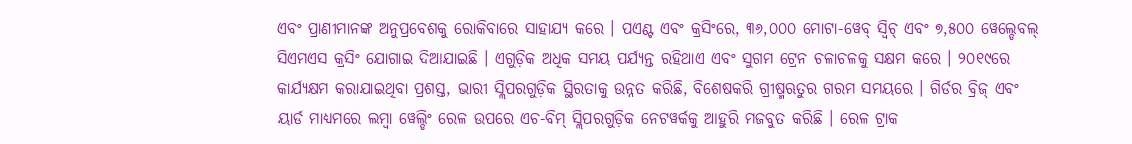ଏବଂ ପ୍ରାଣୀମାନଙ୍କ ଅନୁପ୍ରବେଶକୁ ରୋକିବାରେ ସାହାଯ୍ୟ କରେ । ପଏଣ୍ଟ ଏବଂ କ୍ରସିଂରେ, ୩୬,୦୦୦ ମୋଟା-ୱେବ୍ ସ୍ୱିଚ୍ ଏବଂ ୭,୫୦୦ ୱେଲ୍ଡେବଲ୍ ସିଏମଏସ କ୍ରସିଂ ଯୋଗାଇ ଦିଆଯାଇଛି । ଏଗୁଡ଼ିକ ଅଧିକ ସମୟ ପର୍ଯ୍ୟନ୍ତ ରହିଥାଏ ଏବଂ ସୁଗମ ଟ୍ରେନ ଚଳାଚଳକୁ ସକ୍ଷମ କରେ । ୨୦୧୯ରେ କାର୍ଯ୍ୟକ୍ଷମ କରାଯାଇଥିବା ପ୍ରଶସ୍ତ, ଭାରୀ ସ୍ଲିପରଗୁଡ଼ିକ ସ୍ଥିରତାକୁ ଉନ୍ନତ କରିଛି, ବିଶେଷକରି ଗ୍ରୀଷ୍ମଋତୁର ଗରମ ସମୟରେ । ଗିର୍ଡର ବ୍ରିଜ୍ ଏବଂ ୟାର୍ଡ ମାଧ୍ୟମରେ ଲମ୍ବା ୱେଲ୍ଡିଂ ରେଳ ଉପରେ ଏଚ-ବିମ୍ ସ୍ଲିପରଗୁଡ଼ିକ ନେଟୱର୍କକୁ ଆହୁରି ମଜବୁତ କରିଛି । ରେଳ ଟ୍ରାକ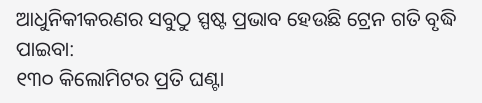ଆଧୁନିକୀକରଣର ସବୁଠୁ ସ୍ପଷ୍ଟ ପ୍ରଭାବ ହେଉଛି ଟ୍ରେନ ଗତି ବୃଦ୍ଧି ପାଇବା:
୧୩୦ କିଲୋମିଟର ପ୍ରତି ଘଣ୍ଟା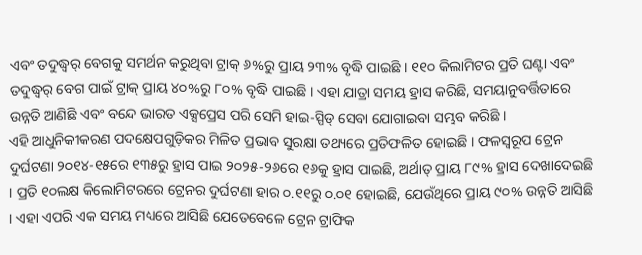ଏବଂ ତଦୁଦ୍ଧ୍ୱର୍ ବେଗକୁ ସମର୍ଥନ କରୁଥିବା ଟ୍ରାକ୍ ୬%ରୁ ପ୍ରାୟ ୨୩% ବୃଦ୍ଧି ପାଇଛି । ୧୧୦ କିଲାମିଟର ପ୍ରତି ଘଣ୍ଟା ଏବଂ ତଦୁଦ୍ଧ୍ୱର୍ ବେଗ ପାଇଁ ଟ୍ରାକ୍ ପ୍ରାୟ ୪୦%ରୁ ୮୦% ବୃଦ୍ଧି ପାଇଛି । ଏହା ଯାତ୍ରା ସମୟ ହ୍ରାସ କରିଛି, ସମୟାନୁବର୍ତ୍ତିତାରେ ଉନ୍ନତି ଆଣିଛି ଏବଂ ବନ୍ଦେ ଭାରତ ଏକ୍ସପ୍ରେସ ପରି ସେମି ହାଇ-ସ୍ପିଡ୍ ସେବା ଯୋଗାଇବା ସମ୍ଭବ କରିଛି ।
ଏହି ଆଧୁନିକୀକରଣ ପଦକ୍ଷେପଗୁଡ଼ିକର ମିଳିତ ପ୍ରଭାବ ସୁରକ୍ଷା ତଥ୍ୟରେ ପ୍ରତିଫଳିତ ହୋଇଛି । ଫଳସ୍ୱରୂପ ଟ୍ରେନ ଦୁର୍ଘଟଣା ୨୦୧୪-୧୫ରେ ୧୩୫ରୁ ହ୍ରାସ ପାଇ ୨୦୨୫-୨୬ରେ ୧୬କୁ ହ୍ରାସ ପାଇଛି, ଅର୍ଥାତ୍ ପ୍ରାୟ ୮୯% ହ୍ରାସ ଦେଖାଦେଇଛି । ପ୍ରତି ୧୦ଲକ୍ଷ କିଲୋମିଟରରେ ଟ୍ରେନର ଦୁର୍ଘଟଣା ହାର ୦.୧୧ରୁ ୦.୦୧ ହୋଇଛି, ଯେଉଁଥିରେ ପ୍ରାୟ ୯୦% ଉନ୍ନତି ଆସିଛି । ଏହା ଏପରି ଏକ ସମୟ ମଧ୍ୟରେ ଆସିଛି ଯେତେବେଳେ ଟ୍ରେନ ଟ୍ରାଫିକ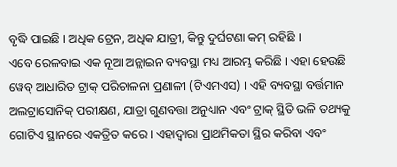ବୃଦ୍ଧି ପାଇଛି । ଅଧିକ ଟ୍ରେନ, ଅଧିକ ଯାତ୍ରୀ, କିନ୍ତୁ ଦୁର୍ଘଟଣା କମ୍ ରହିଛି ।
ଏବେ ରେଳବାଇ ଏକ ନୂଆ ଅନ୍ଲାଇନ ବ୍ୟବସ୍ଥା ମଧ୍ୟ ଆରମ୍ଭ କରିଛି । ଏହା ହେଉଛି ୱେବ୍ ଆଧାରିତ ଟ୍ରାକ୍ ପରିଚାଳନା ପ୍ରଣାଳୀ (ଟିଏମଏସ) । ଏହି ବ୍ୟବସ୍ଥା ବର୍ତ୍ତମାନ ଅଲଟ୍ରାସୋନିକ୍ ପରୀକ୍ଷଣ, ଯାତ୍ରା ଗୁଣବତ୍ତା ଅନୁଧ୍ୟାନ ଏବଂ ଟ୍ରାକ୍ ସ୍ଥିତି ଭଳି ତଥ୍ୟକୁ ଗୋଟିଏ ସ୍ଥାନରେ ଏକତ୍ରିତ କରେ । ଏହାଦ୍ୱାରା ପ୍ରାଥମିକତା ସ୍ଥିର କରିବା ଏବଂ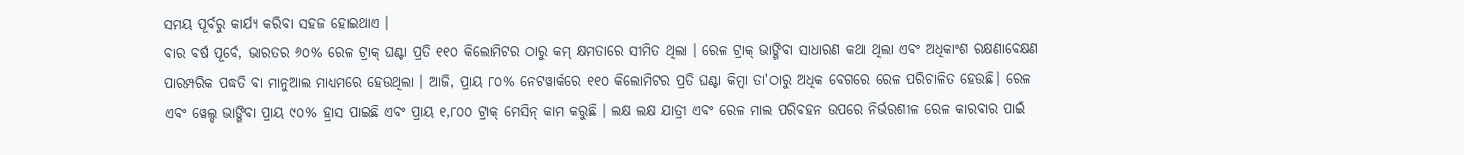ସମୟ ପୂର୍ବରୁ କାର୍ଯ୍ୟ କରିବା ସହଜ ହୋଇଥାଏ ।
ବାର ବର୍ଷ ପୂର୍ବେ, ଭାରତର ୬୦% ରେଳ ଟ୍ରାକ୍ ଘଣ୍ଟା ପ୍ରତି ୧୧୦ କିଲୋମିଟର ଠାରୁ କମ୍ କ୍ଷମତାରେ ସୀମିତ ଥିଲା । ରେଳ ଟ୍ରାକ୍ ଭାଙ୍ଗିବା ସାଧାରଣ କଥା ଥିଲା ଏବଂ ଅଧିକାଂଶ ରକ୍ଷଣାବେକ୍ଷଣ ପାରମ୍ପରିକ ପଦ୍ଧତି ବା ମାନୁଆଲ ମାଧ୍ୟମରେ ହେଉଥିଲା । ଆଜି, ପ୍ରାୟ ୮୦% ନେଟୱାର୍କରେ ୧୧୦ କିଲୋମିଟର ପ୍ରତି ଘଣ୍ଟା କିମ୍ବା ତା'ଠାରୁ ଅଧିକ ବେଗରେ ରେଳ ପରିଚାଳିତ ହେଉଛି। ରେଳ ଏବଂ ୱେଲ୍ଡ ଭାଙ୍ଗିବା ପ୍ରାୟ ୯୦% ହ୍ରାସ ପାଇଛି ଏବଂ ପ୍ରାୟ ୧,୮୦୦ ଟ୍ରାକ୍ ମେସିନ୍ କାମ କରୁଛି । ଲକ୍ଷ ଲକ୍ଷ ଯାତ୍ରୀ ଏବଂ ରେଳ ମାଲ ପରିବହନ ଉପରେ ନିର୍ଭରଶୀଳ ରେଳ କାରବାର ପାଇଁ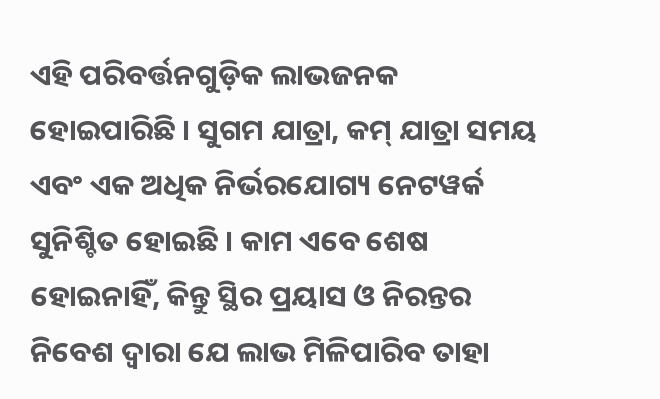ଏହି ପରିବର୍ତ୍ତନଗୁଡ଼ିକ ଲାଭଜନକ ହୋଇପାରିଛି । ସୁଗମ ଯାତ୍ରା, କମ୍ ଯାତ୍ରା ସମୟ ଏବଂ ଏକ ଅଧିକ ନିର୍ଭରଯୋଗ୍ୟ ନେଟୱର୍କ ସୁନିଶ୍ଚିତ ହୋଇଛି । କାମ ଏବେ ଶେଷ ହୋଇନାହିଁ, କିନ୍ତୁ ସ୍ଥିର ପ୍ରୟାସ ଓ ନିରନ୍ତର ନିବେଶ ଦ୍ୱାରା ଯେ ଲାଭ ମିଳିପାରିବ ତାହା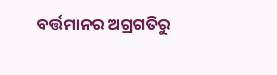ବର୍ତ୍ତମାନର ଅଗ୍ରଗତିରୁ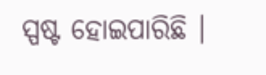ସ୍ପଷ୍ଟ ହୋଇପାରିଛି ।